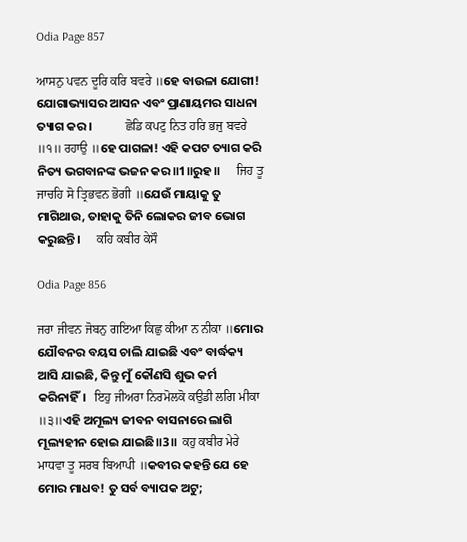Odia Page 857

ਆਸਨੁ ਪਵਨ ਦੂਰਿ ਕਰਿ ਬਵਰੇ ॥ହେ ବାଉଳା ଯୋଗୀ! ଯୋଗାଭ୍ୟାସର ଆସନ ଏବଂ ପ୍ରାଣାୟମର ସାଧନା ତ୍ୟାଗ କର।            ਛੋਡਿ ਕਪਟੁ ਨਿਤ ਹਰਿ ਭਜੁ ਬਵਰੇ ॥੧॥ ਰਹਾਉ ॥ହେ ପାଗଳା! ଏହି କପଟ ତ୍ୟାଗ କରି ନିତ୍ୟ ଭଗବାନଙ୍କ ଭଜନ କର॥1॥ରୁହ॥      ਜਿਹ ਤੂ ਜਾਚਹਿ ਸੋ ਤ੍ਰਿਭਵਨ ਭੋਗੀ ॥ଯେଉଁ ମାୟାକୁ ତୁ ମାଗିଥାଉ, ତାହାକୁ ତିନି ଲୋକର ଜୀବ ଭୋଗ କରୁଛନ୍ତି।      ਕਹਿ ਕਬੀਰ ਕੇਸੌ

Odia Page 856

ਜਰਾ ਜੀਵਨ ਜੋਬਨੁ ਗਇਆ ਕਿਛੁ ਕੀਆ ਨ ਨੀਕਾ ॥ମୋର ଯୌବନର ବୟସ ଚାଲି ଯାଇଛି ଏବଂ ବାର୍ଦ୍ଧକ୍ୟ ଆସି ଯାଇଛି, କିନ୍ତୁ ମୁଁ କୌଣସି ଶୁଭ କର୍ମ କରିନାହିଁ।   ਇਹੁ ਜੀਅਰਾ ਨਿਰਮੋਲਕੋ ਕਉਡੀ ਲਗਿ ਮੀਕਾ ॥੩॥ଏହି ଅମୂଲ୍ୟ ଜୀବନ ବାସନାରେ ଲାଗି ମୂଲ୍ୟହୀନ ହୋଇ ଯାଇଛି॥3॥  ਕਹੁ ਕਬੀਰ ਮੇਰੇ ਮਾਧਵਾ ਤੂ ਸਰਬ ਬਿਆਪੀ ॥କବୀର କହନ୍ତି ଯେ ହେ ମୋର ମାଧବ! ତୁ ସର୍ବ ବ୍ୟାପକ ଅଟୁ;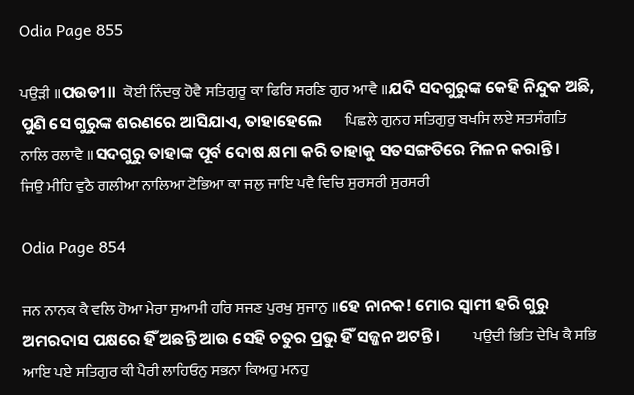Odia Page 855

ਪਉੜੀ ॥ପଉଡୀ॥  ਕੋਈ ਨਿੰਦਕੁ ਹੋਵੈ ਸਤਿਗੁਰੂ ਕਾ ਫਿਰਿ ਸਰਣਿ ਗੁਰ ਆਵੈ ॥ଯଦି ସଦଗୁରୁଙ୍କ କେହି ନିନ୍ଦୁକ ଅଛି, ପୁଣି ସେ ଗୁରୁଙ୍କ ଶରଣରେ ଆସିଯାଏ, ତାହାହେଲେ      ਪਿਛਲੇ ਗੁਨਹ ਸਤਿਗੁਰੁ ਬਖਸਿ ਲਏ ਸਤਸੰਗਤਿ ਨਾਲਿ ਰਲਾਵੈ ॥ସଦଗୁରୁ ତାହାଙ୍କ ପୂର୍ବ ଦୋଷ କ୍ଷମା କରି ତାହାକୁ ସତସଙ୍ଗତିରେ ମିଳନ କରାନ୍ତି।      ਜਿਉ ਮੀਹਿ ਵੁਠੈ ਗਲੀਆ ਨਾਲਿਆ ਟੋਭਿਆ ਕਾ ਜਲੁ ਜਾਇ ਪਵੈ ਵਿਚਿ ਸੁਰਸਰੀ ਸੁਰਸਰੀ

Odia Page 854

ਜਨ ਨਾਨਕ ਕੈ ਵਲਿ ਹੋਆ ਮੇਰਾ ਸੁਆਮੀ ਹਰਿ ਸਜਣ ਪੁਰਖੁ ਸੁਜਾਨੁ ॥ହେ ନାନକ! ମୋର ସ୍ଵାମୀ ହରି ଗୁରୁ ଅମରଦାସ ପକ୍ଷରେ ହିଁ ଅଛନ୍ତି ଆଉ ସେହି ଚତୁର ପ୍ରଭୁ ହିଁ ସଜ୍ଜନ ଅଟନ୍ତି।         ਪਉਦੀ ਭਿਤਿ ਦੇਖਿ ਕੈ ਸਭਿ ਆਇ ਪਏ ਸਤਿਗੁਰ ਕੀ ਪੈਰੀ ਲਾਹਿਓਨੁ ਸਭਨਾ ਕਿਅਹੁ ਮਨਹੁ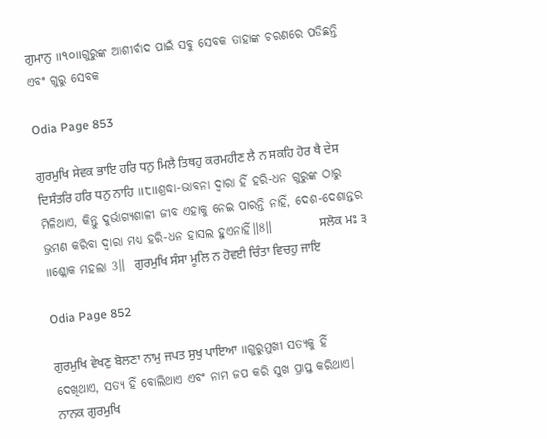ਗੁਮਾਨੁ ॥੧੦॥ଗୁରୁଙ୍କ ଆଶୀର୍ବାଦ ପାଇଁ ସବୁ ସେବକ ତାହାଙ୍କ ଚରଣରେ ପଡିଛନ୍ତି ଏବଂ ଗୁରୁ ସେବକ

Odia Page 853

ਗੁਰਮੁਖਿ ਸੇਵਕ ਭਾਇ ਹਰਿ ਧਨੁ ਮਿਲੈ ਤਿਥਹੁ ਕਰਮਹੀਣ ਲੈ ਨ ਸਕਹਿ ਹੋਰ ਥੈ ਦੇਸ ਦਿਸੰਤਰਿ ਹਰਿ ਧਨੁ ਨਾਹਿ ॥੮॥ଶ୍ରଦ୍ଧା-ଭାବନା ଦ୍ଵାରା ହିଁ ହରି-ଧନ ଗୁରୁଙ୍କ ଠାରୁ ମିଳିଥାଏ, କିନ୍ତୁ ଦୁର୍ଭାଗ୍ୟଶାଳୀ ଜୀବ ଏହାକୁ ନେଇ ପାରନ୍ତି ନାହିଁ, ଦେଶ-ଦେଶାନ୍ତର ଭ୍ରମଣ କରିବା ଦ୍ଵାରା ମଧ୍ୟ ହରି-ଧନ ହାସଲ ହୁଏନାହିଁ॥8॥          ਸਲੋਕ ਮਃ ੩ ॥ଶ୍ଳୋକ ମହଲା 3॥  ਗੁਰਮੁਖਿ ਸੰਸਾ ਮੂਲਿ ਨ ਹੋਵਈ ਚਿੰਤਾ ਵਿਚਹੁ ਜਾਇ

Odia Page 852

ਗੁਰਮੁਖਿ ਵੇਖਣੁ ਬੋਲਣਾ ਨਾਮੁ ਜਪਤ ਸੁਖੁ ਪਾਇਆ ॥ଗୁରୁମୁଖୀ ସତ୍ୟକୁ ହିଁ ଦେଖିଥାଏ, ସତ୍ୟ ହିଁ ବୋଲିଥାଏ ଏବଂ ନାମ ଜପ କରି ସୁଖ ପ୍ରାପ୍ତ କରିଥାଏ।       ਨਾਨਕ ਗੁਰਮੁਖਿ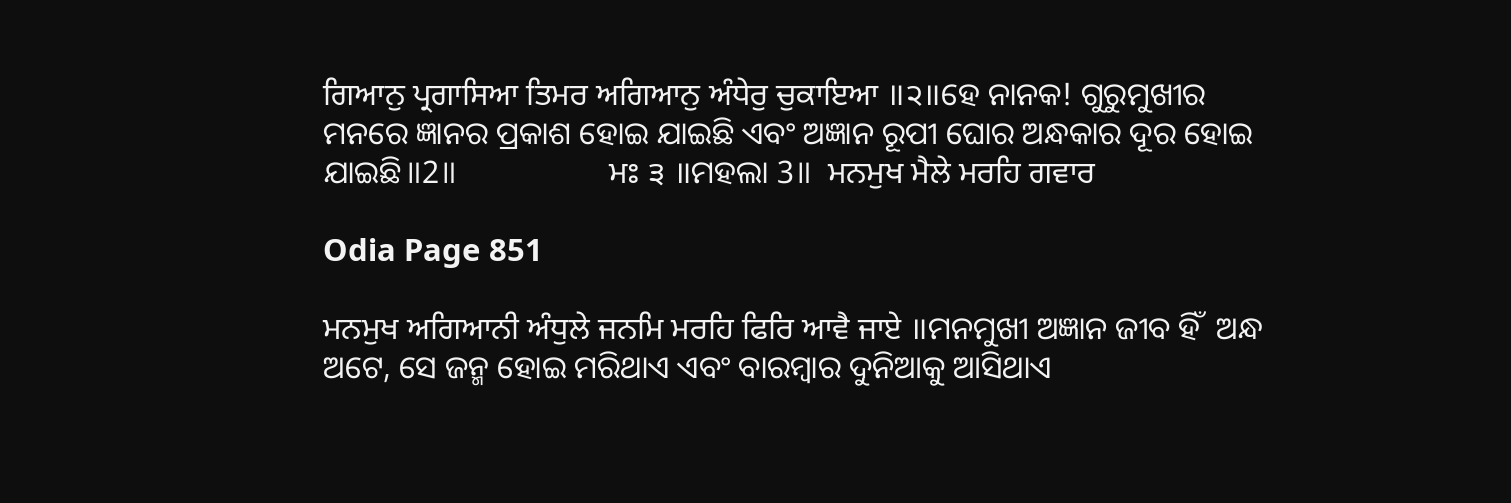ਗਿਆਨੁ ਪ੍ਰਗਾਸਿਆ ਤਿਮਰ ਅਗਿਆਨੁ ਅੰਧੇਰੁ ਚੁਕਾਇਆ ॥੨॥ହେ ନାନକ! ଗୁରୁମୁଖୀର ମନରେ ଜ୍ଞାନର ପ୍ରକାଶ ହୋଇ ଯାଇଛି ଏବଂ ଅଜ୍ଞାନ ରୂପୀ ଘୋର ଅନ୍ଧକାର ଦୂର ହୋଇ ଯାଇଛି॥2॥                   ਮਃ ੩ ॥ମହଲା 3॥  ਮਨਮੁਖ ਮੈਲੇ ਮਰਹਿ ਗਵਾਰ

Odia Page 851

ਮਨਮੁਖ ਅਗਿਆਨੀ ਅੰਧੁਲੇ ਜਨਮਿ ਮਰਹਿ ਫਿਰਿ ਆਵੈ ਜਾਏ ॥ମନମୁଖୀ ଅଜ୍ଞାନ ଜୀବ ହିଁ  ଅନ୍ଧ ଅଟେ, ସେ ଜନ୍ମ ହୋଇ ମରିଥାଏ ଏବଂ ବାରମ୍ବାର ଦୁନିଆକୁ ଆସିଥାଏ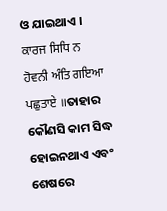ଓ ଯାଇଥାଏ । ਕਾਰਜ ਸਿਧਿ ਨ ਹੋਵਨੀ ਅੰਤਿ ਗਇਆ ਪਛੁਤਾਏ ॥ତାହାର କୌଣସି କାମ ସିଦ୍ଧ ହୋଇନଥାଏ ଏବଂ ଶେଷରେ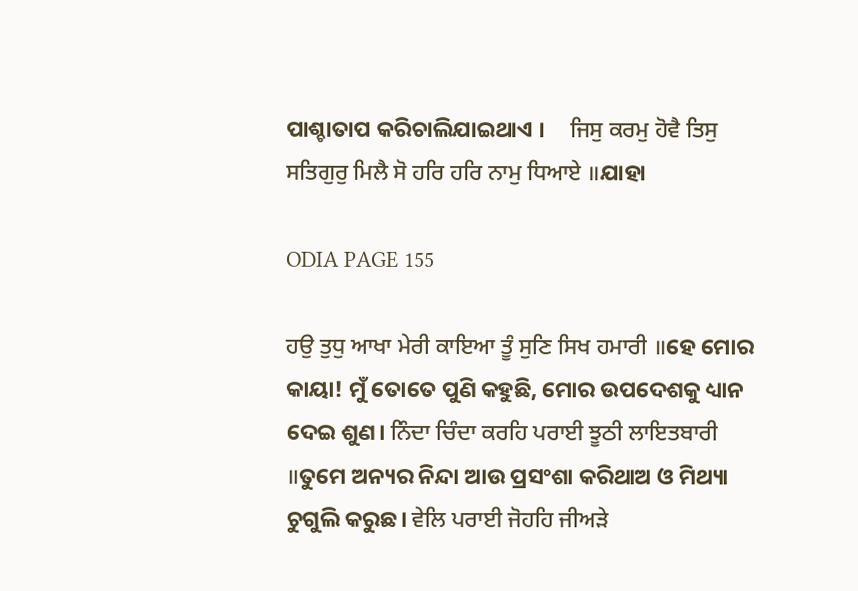ପାଶ୍ଚାତାପ କରିଚାଲିଯାଇଥାଏ ।     ਜਿਸੁ ਕਰਮੁ ਹੋਵੈ ਤਿਸੁ ਸਤਿਗੁਰੁ ਮਿਲੈ ਸੋ ਹਰਿ ਹਰਿ ਨਾਮੁ ਧਿਆਏ ॥ଯାହା

ODIA PAGE 155

ਹਉ ਤੁਧੁ ਆਖਾ ਮੇਰੀ ਕਾਇਆ ਤੂੰ ਸੁਣਿ ਸਿਖ ਹਮਾਰੀ ॥ହେ ମୋର କାୟା! ମୁଁ ତୋତେ ପୁଣି କହୁଛି, ମୋର ଉପଦେଶକୁ ଧ୍ୟାନ ଦେଇ ଶୁଣ। ਨਿੰਦਾ ਚਿੰਦਾ ਕਰਹਿ ਪਰਾਈ ਝੂਠੀ ਲਾਇਤਬਾਰੀ ॥ତୁମେ ଅନ୍ୟର ନିନ୍ଦା ଆଉ ପ୍ରସଂଶା କରିଥାଅ ଓ ମିଥ୍ୟା ଚୁଗୁଲି କରୁଛ। ਵੇਲਿ ਪਰਾਈ ਜੋਹਹਿ ਜੀਅੜੇ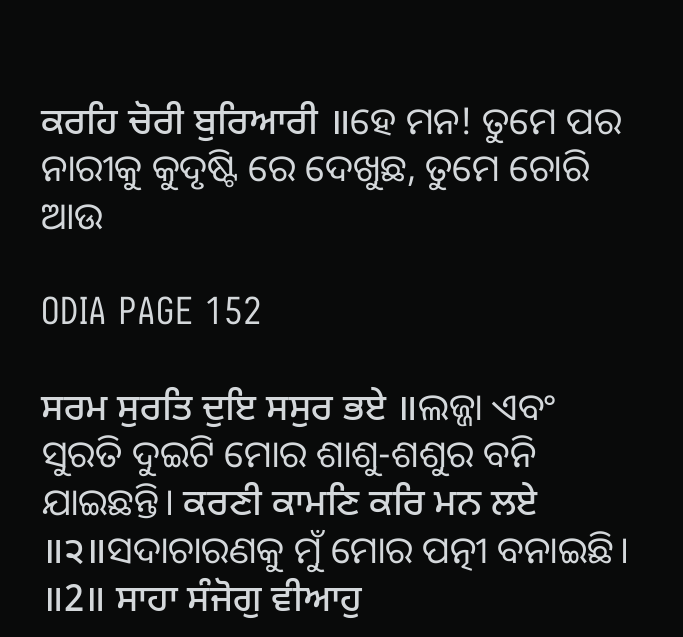ਕਰਹਿ ਚੋਰੀ ਬੁਰਿਆਰੀ ॥ହେ ମନ! ତୁମେ ପର ନାରୀକୁ କୁଦୃଷ୍ଟି ରେ ଦେଖୁଛ, ତୁମେ ଚୋରି ଆଉ

ODIA PAGE 152

ਸਰਮ ਸੁਰਤਿ ਦੁਇ ਸਸੁਰ ਭਏ ॥ଲଜ୍ଜା ଏବଂ ସୁରତି ଦୁଇଟି ମୋର ଶାଶୁ-ଶଶୁର ବନି ଯାଇଛନ୍ତି। ਕਰਣੀ ਕਾਮਣਿ ਕਰਿ ਮਨ ਲਏ ॥੨॥ସଦାଚାରଣକୁ ମୁଁ ମୋର ପତ୍ନୀ ବନାଇଛି। ॥2॥ ਸਾਹਾ ਸੰਜੋਗੁ ਵੀਆਹੁ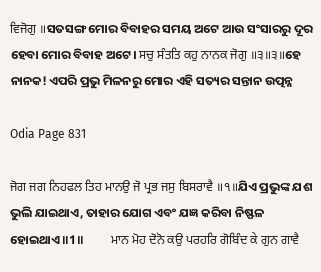ਵਿਜੋਗੁ ॥ସତସଙ୍ଗ ମୋର ବିବାହର ସମୟ ଅଟେ ଆଉ ସଂସାରରୁ ଦୂର ହେବା ମୋର ବିବାହ ଅଟେ। ਸਚੁ ਸੰਤਤਿ ਕਹੁ ਨਾਨਕ ਜੋਗੁ ॥੩॥੩॥ହେ ନାନକ! ଏପରି ପ୍ରଭୁ ମିଳନରୁ ମୋର ଏହି ସତ୍ୟର ସନ୍ତାନ ଉତ୍ପନ୍ନ

Odia Page 831

ਜੋਗ ਜਗ ਨਿਹਫਲ ਤਿਹ ਮਾਨਉ ਜੋ ਪ੍ਰਭ ਜਸੁ ਬਿਸਰਾਵੈ ॥੧॥ଯିଏ ପ୍ରଭୁଙ୍କ ଯଶ ଭୁଲି ଯାଇଥାଏ, ତାହାର ଯୋଗ ଏବଂ ଯଜ୍ଞ କରିବା ନିଷ୍ଫଳ ହୋଇଥାଏ॥1॥          ਮਾਨ ਮੋਹ ਦੋਨੋ ਕਉ ਪਰਹਰਿ ਗੋਬਿੰਦ ਕੇ ਗੁਨ ਗਾਵੈ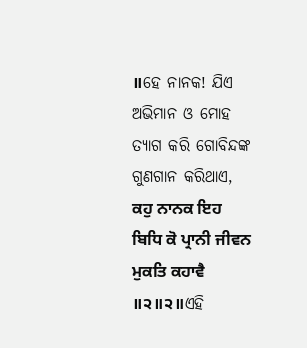॥ହେ ନାନକ! ଯିଏ ଅଭିମାନ ଓ ମୋହ ତ୍ୟାଗ କରି ଗୋବିନ୍ଦଙ୍କ ଗୁଣଗାନ କରିଥାଏ,               ਕਹੁ ਨਾਨਕ ਇਹ ਬਿਧਿ ਕੋ ਪ੍ਰਾਨੀ ਜੀਵਨ ਮੁਕਤਿ ਕਹਾਵੈ ॥੨॥੨॥ଏହି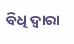ବିଧି ଦ୍ଵାରା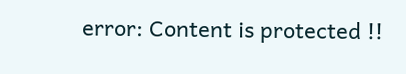error: Content is protected !!